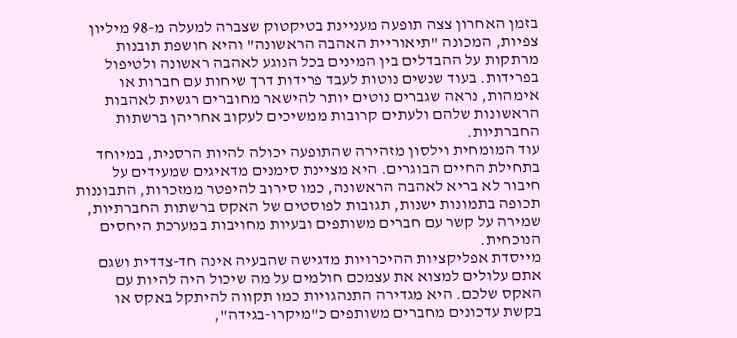בזמן האחרון צצה תופעה מעניינת בטיקטוק שצברה למעלה מ-98 מיליון צפיות, המכונה "תיאוריית האהבה הראשונה" והיא חושפת תובנות מרתקות על ההבדלים בין המינים בכל הנוגע לאהבה ראשונה ולטיפול בפרידות. בעוד שנשים נוטות לעבד פרידות דרך שיחות עם חברות או אימהות, נראה שגברים נוטים יותר להישאר מחוברים רגשית לאהבות הראשונות שלהם ולעתים קרובות ממשיכים לעקוב אחריהן ברשתות החברתיות.
עוד המומחית וילסון מזהירה שהתופעה יכולה להיות הרסנית, במיוחד בתחילת החיים הבוגרים. היא מציינת סימנים מדאיגים שמעידים על חיבור לא בריא לאהבה הראשונה, כמו סירוב להיפטר ממזכרות, התבוננות תכופה בתמונות ישנות, תגובות לפוסטים של האקס ברשתות החברתיות, שמירה על קשר עם חברים משותפים ובעיות מחויבות במערכת היחסים הנוכחית.
מייסדת אפליקציות ההיכרויות מדגישה שהבעיה אינה חד-צדדית ושגם אתם עלולים למצוא את עצמכם חולמים על מה שיכול היה להיות עם האקס שלכם. היא מגדירה התנהגויות כמו תקווה להיתקל באקס או בקשת עדכונים מחברים משותפים כ"מיקרו-בגידה",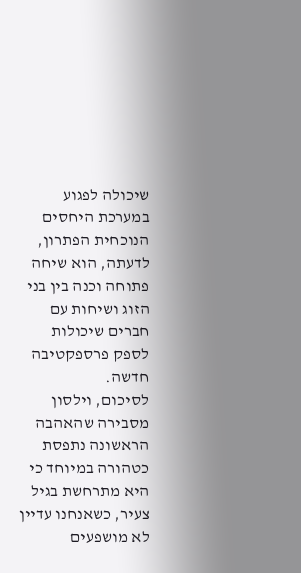שיכולה לפגוע במערכת היחסים הנוכחית הפתרון, לדעתה, הוא שיחה פתוחה וכנה בין בני הזוג ושיחות עם חברים שיכולות לספק פרספקטיבה חדשה.
לסיכום, וילסון מסבירה שהאהבה הראשונה נתפסת כטהורה במיוחד כי היא מתרחשת בגיל צעיר, כשאנחנו עדיין לא מושפעים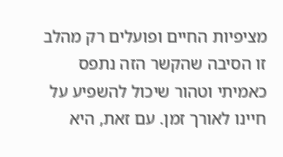מציפיות החיים ופועלים רק מהלב זו הסיבה שהקשר הזה נתפס כאמיתי וטהור שיכול להשפיע על חיינו לאורך זמן. עם זאת, היא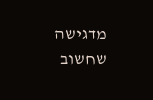מדגישה שחשוב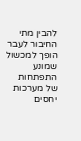להבין מתי החיבור לעבר הופך למכשול שמונע התפתחות של מערכות יחסים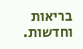בריאות וחדשות.